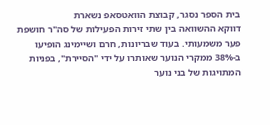בית הספר נסגר, קבוצת הוואטסאפ נשארת
דווקא ההשוואה בין שתי זירות הפעילות של סה"ר חושפת פער משמעותי. בעוד שבריונות, חרם ושיימינג הופיעו ב-38% ממקרי הנוער שאותרו על ידי "הסיירת", בפניות המתויגות של בני נוער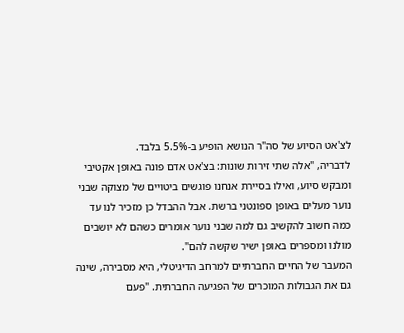לצ'אט הסיוע של סה"ר הנושא הופיע ב-5.5% בלבד.
לדבריה, "אלה שתי זירות שונות: בצ'אט אדם פונה באופן אקטיבי ומבקש סיוע, ואילו בסיירת אנחנו פוגשים ביטויים של מצוקה שבני נוער מעלים באופן ספונטני ברשת. אבל ההבדל כן מזכיר לנו עד כמה חשוב להקשיב גם למה שבני נוער אומרים כשהם לא יושבים מולנו ומספרים באופן ישיר שקשה להם".
המעבר של החיים החברתיים למרחב הדיגיטלי, היא מסבירה, שינה גם את הגבולות המוכרים של הפגיעה החברתית. "פעם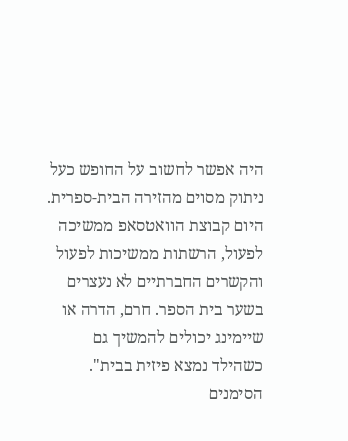היה אפשר לחשוב על החופש כעל ניתוק מסוים מהזירה הבית-ספרית. היום קבוצת הוואטסאפ ממשיכה לפעול, הרשתות ממשיכות לפעול והקשרים החברתיים לא נעצרים בשער בית הספר. חרם, הדרה או שיימינג יכולים להמשיך גם כשהילד נמצא פיזית בבית".
הסימנים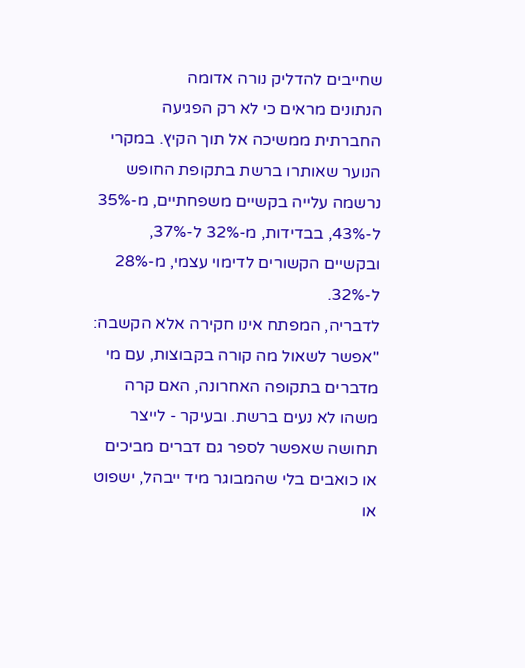שחייבים להדליק נורה אדומה
הנתונים מראים כי לא רק הפגיעה החברתית ממשיכה אל תוך הקיץ. במקרי הנוער שאותרו ברשת בתקופת החופש נרשמה עלייה בקשיים משפחתיים, מ-35% ל-43%, בבדידות, מ-32% ל-37%, ובקשיים הקשורים לדימוי עצמי, מ-28% ל-32%.
לדבריה, המפתח אינו חקירה אלא הקשבה: "אפשר לשאול מה קורה בקבוצות, עם מי מדברים בתקופה האחרונה, האם קרה משהו לא נעים ברשת. ובעיקר - לייצר תחושה שאפשר לספר גם דברים מביכים או כואבים בלי שהמבוגר מיד ייבהל, ישפוט או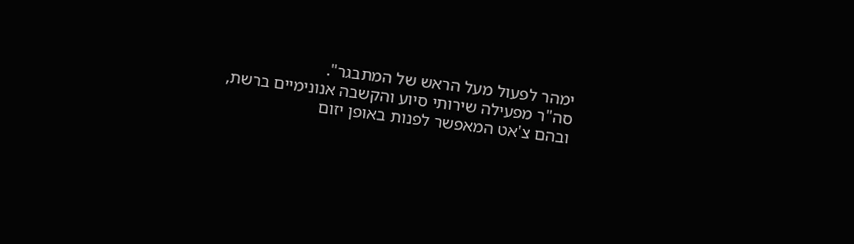ימהר לפעול מעל הראש של המתבגר".
סה"ר מפעילה שירותי סיוע והקשבה אנונימיים ברשת, ובהם צ'אט המאפשר לפנות באופן יזום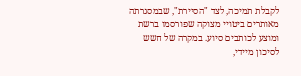לקבלת תמיכה, לצד "הסיירת", שבמסגרתה מאותרים ביטויי מצוקה שפורסמו ברשת ומוצע לכותבים סיוע. במקרה של חשש לסיכון מיידי,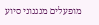מופעלים מנגנוני סיוע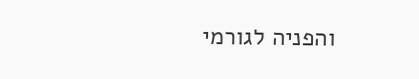והפניה לגורמי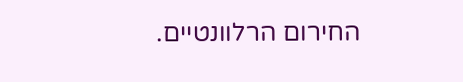החירום הרלוונטיים.